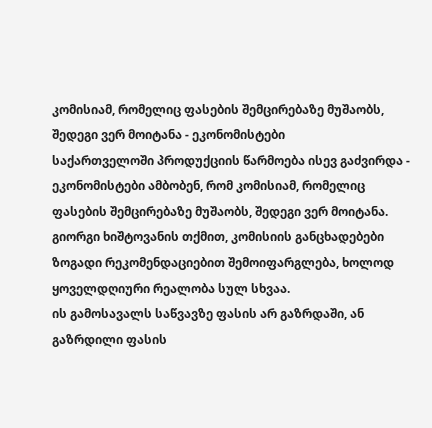კომისიამ, რომელიც ფასების შემცირებაზე მუშაობს, შედეგი ვერ მოიტანა - ეკონომისტები
საქართველოში პროდუქციის წარმოება ისევ გაძვირდა - ეკონომისტები ამბობენ, რომ კომისიამ, რომელიც ფასების შემცირებაზე მუშაობს, შედეგი ვერ მოიტანა.
გიორგი ხიშტოვანის თქმით, კომისიის განცხადებები ზოგადი რეკომენდაციებით შემოიფარგლება, ხოლოდ ყოველდღიური რეალობა სულ სხვაა.
ის გამოსავალს საწვავზე ფასის არ გაზრდაში, ან გაზრდილი ფასის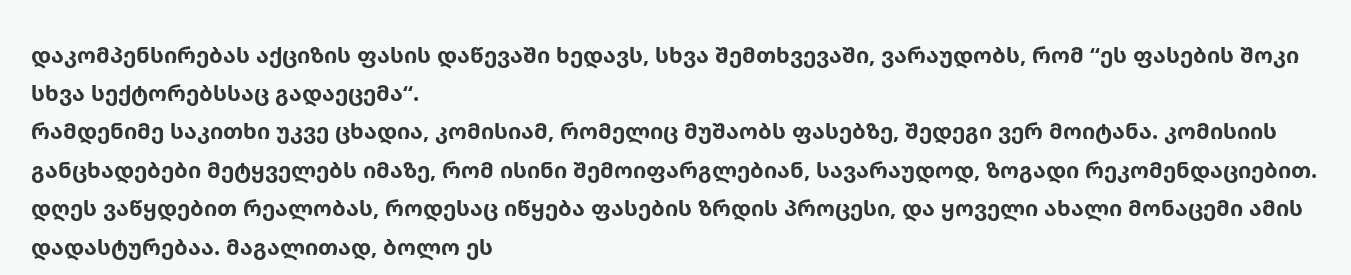დაკომპენსირებას აქციზის ფასის დაწევაში ხედავს, სხვა შემთხვევაში, ვარაუდობს, რომ “ეს ფასების შოკი სხვა სექტორებსსაც გადაეცემა“.
რამდენიმე საკითხი უკვე ცხადია, კომისიამ, რომელიც მუშაობს ფასებზე, შედეგი ვერ მოიტანა. კომისიის განცხადებები მეტყველებს იმაზე, რომ ისინი შემოიფარგლებიან, სავარაუდოდ, ზოგადი რეკომენდაციებით. დღეს ვაწყდებით რეალობას, როდესაც იწყება ფასების ზრდის პროცესი, და ყოველი ახალი მონაცემი ამის დადასტურებაა. მაგალითად, ბოლო ეს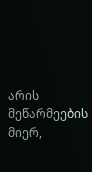არის მეწარმეების მიერ,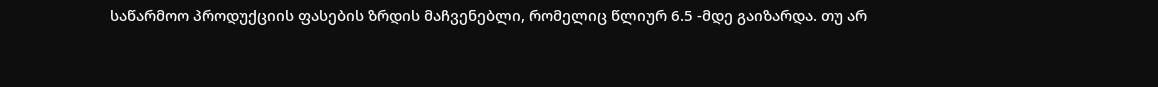საწარმოო პროდუქციის ფასების ზრდის მაჩვენებლი, რომელიც წლიურ 6.5 -მდე გაიზარდა. თუ არ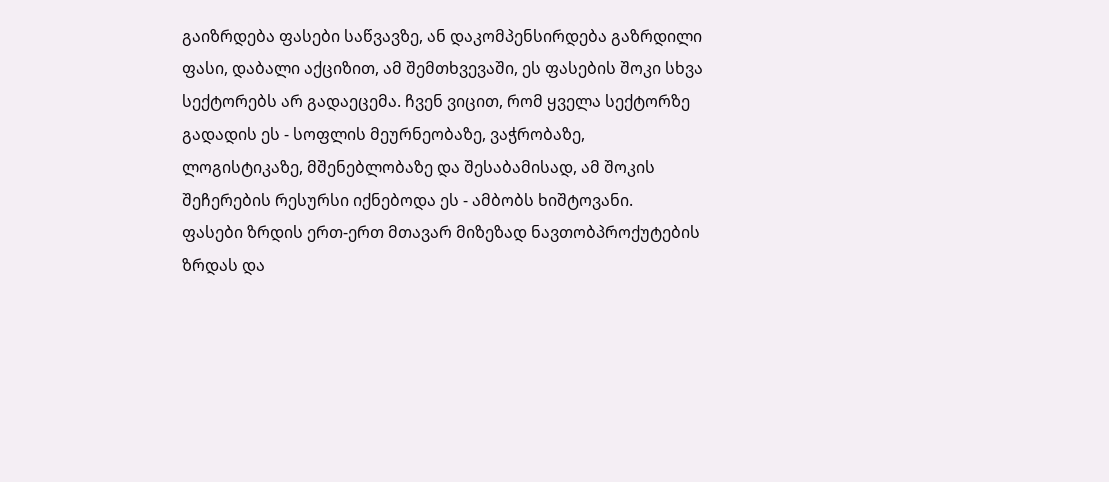გაიზრდება ფასები საწვავზე, ან დაკომპენსირდება გაზრდილი ფასი, დაბალი აქციზით, ამ შემთხვევაში, ეს ფასების შოკი სხვა სექტორებს არ გადაეცემა. ჩვენ ვიცით, რომ ყველა სექტორზე გადადის ეს - სოფლის მეურნეობაზე, ვაჭრობაზე, ლოგისტიკაზე, მშენებლობაზე და შესაბამისად, ამ შოკის შეჩერების რესურსი იქნებოდა ეს - ამბობს ხიშტოვანი.
ფასები ზრდის ერთ-ერთ მთავარ მიზეზად ნავთობპროქუტების ზრდას და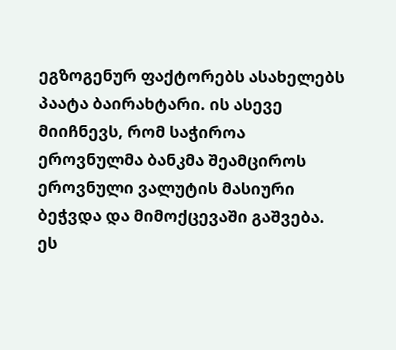ეგზოგენურ ფაქტორებს ასახელებს პაატა ბაირახტარი. ის ასევე მიიჩნევს, რომ საჭიროა ეროვნულმა ბანკმა შეამციროს ეროვნული ვალუტის მასიური ბეჭვდა და მიმოქცევაში გაშვება.
ეს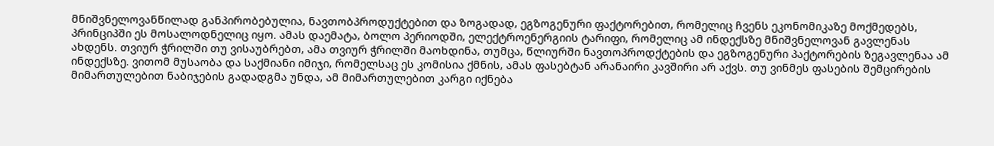მნიშვნელოვანწილად განპირობებულია, ნავთობპროდუქტებით და ზოგადად, ეგზოგენური ფაქტორებით, რომელიც ჩვენს ეკონომიკაზე მოქმედებს, პრინციპში ეს მოსალოდნელიც იყო. ამას დაემატა, ბოლო პერიოდში, ელექტროენერგიის ტარიფი, რომელიც ამ ინდექსზე მნიშვნელოვან გავლენას ახდენს. თვიურ ჭრილში თუ ვისაუბრებთ, ამა თვიურ ჭრილში მაოხდინა, თუმცა, წლიურში ნავთოპროდქტების და ეგზოგენური პაქტორების ზეგავლენაა ამ ინდექსზე. ვითომ მუსაობა და საქმიანი იმიჯი, რომელსაც ეს კომისია ქმნის, ამას ფასებტან არანაირი კავშირი არ აქვს. თუ ვინმეს ფასების შემცირების მიმართულებით ნაბიჯების გადადგმა უნდა, ამ მიმართულებით კარგი იქნება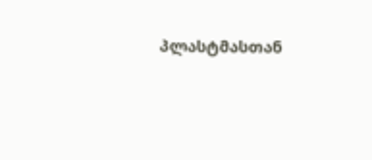პლასტმასთან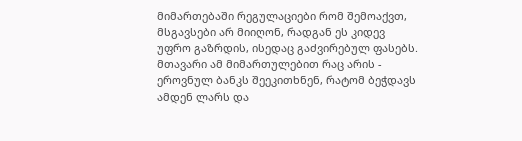მიმართებაში რეგულაციები რომ შემოაქვთ, მსგავსები არ მიიღონ, რადგან ეს კიდევ უფრო გაზრდის, ისედაც გაძვირებულ ფასებს. მთავარი ამ მიმართულებით რაც არის - ეროვნულ ბანკს შეეკითხნენ, რატომ ბეჭდავს ამდენ ლარს და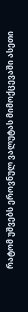რატომ უშვებს ეროვნულ ვალუტას მიმოქცევაში ასეთი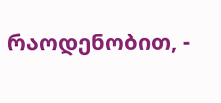რაოდენობით, -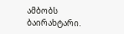ამბობს ბაირახტარი.